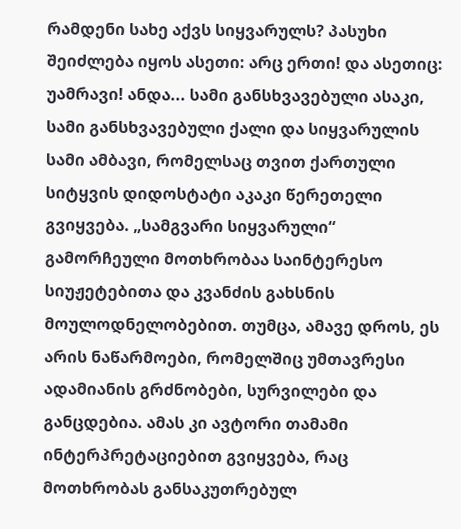რამდენი სახე აქვს სიყვარულს? პასუხი შეიძლება იყოს ასეთი: არც ერთი! და ასეთიც: უამრავი! ანდა... სამი განსხვავებული ასაკი, სამი განსხვავებული ქალი და სიყვარულის სამი ამბავი, რომელსაც თვით ქართული სიტყვის დიდოსტატი აკაკი წერეთელი გვიყვება. „სამგვარი სიყვარული“ გამორჩეული მოთხრობაა საინტერესო სიუჟეტებითა და კვანძის გახსნის მოულოდნელობებით. თუმცა, ამავე დროს, ეს არის ნაწარმოები, რომელშიც უმთავრესი ადამიანის გრძნობები, სურვილები და განცდებია. ამას კი ავტორი თამამი ინტერპრეტაციებით გვიყვება, რაც მოთხრობას განსაკუთრებულ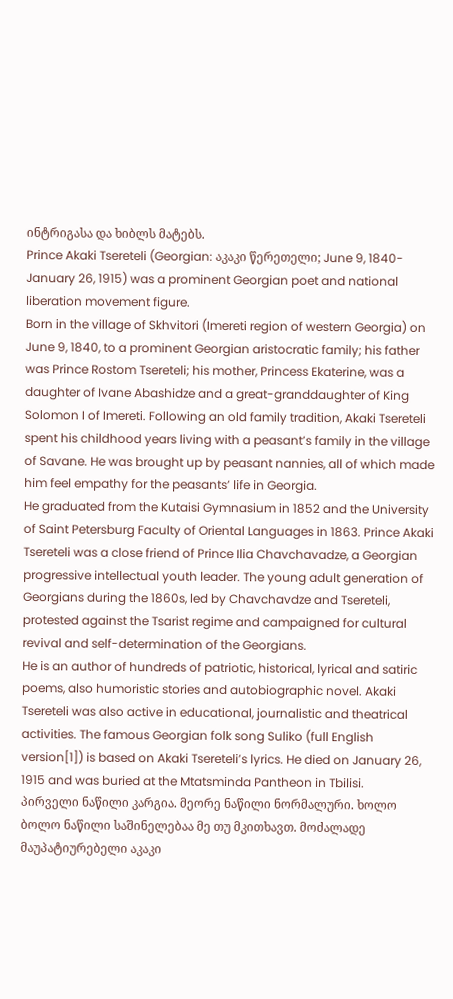ინტრიგასა და ხიბლს მატებს.
Prince Akaki Tsereteli (Georgian: აკაკი წერეთელი; June 9, 1840-January 26, 1915) was a prominent Georgian poet and national liberation movement figure.
Born in the village of Skhvitori (Imereti region of western Georgia) on June 9, 1840, to a prominent Georgian aristocratic family; his father was Prince Rostom Tsereteli; his mother, Princess Ekaterine, was a daughter of Ivane Abashidze and a great-granddaughter of King Solomon I of Imereti. Following an old family tradition, Akaki Tsereteli spent his childhood years living with a peasant’s family in the village of Savane. He was brought up by peasant nannies, all of which made him feel empathy for the peasants’ life in Georgia.
He graduated from the Kutaisi Gymnasium in 1852 and the University of Saint Petersburg Faculty of Oriental Languages in 1863. Prince Akaki Tsereteli was a close friend of Prince Ilia Chavchavadze, a Georgian progressive intellectual youth leader. The young adult generation of Georgians during the 1860s, led by Chavchavdze and Tsereteli, protested against the Tsarist regime and campaigned for cultural revival and self-determination of the Georgians.
He is an author of hundreds of patriotic, historical, lyrical and satiric poems, also humoristic stories and autobiographic novel. Akaki Tsereteli was also active in educational, journalistic and theatrical activities. The famous Georgian folk song Suliko (full English version[1]) is based on Akaki Tsereteli’s lyrics. He died on January 26, 1915 and was buried at the Mtatsminda Pantheon in Tbilisi.
პირველი ნაწილი კარგია. მეორე ნაწილი ნორმალური. ხოლო ბოლო ნაწილი საშინელებაა მე თუ მკითხავთ. მოძალადე მაუპატიურებელი აკაკი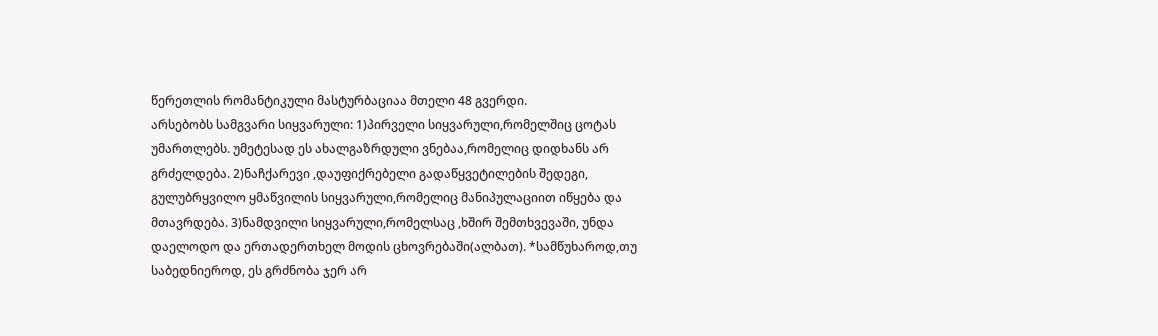წერეთლის რომანტიკული მასტურბაციაა მთელი 48 გვერდი.
არსებობს სამგვარი სიყვარული: 1)პირველი სიყვარული,რომელშიც ცოტას უმართლებს. უმეტესად ეს ახალგაზრდული ვნებაა,რომელიც დიდხანს არ გრძელდება. 2)ნაჩქარევი ,დაუფიქრებელი გადაწყვეტილების შედეგი, გულუბრყვილო ყმაწვილის სიყვარული,რომელიც მანიპულაციით იწყება და მთავრდება. 3)ნამდვილი სიყვარული,რომელსაც ,ხშირ შემთხვევაში, უნდა დაელოდო და ერთადერთხელ მოდის ცხოვრებაში(ალბათ). *სამწუხაროდ,თუ საბედნიეროდ, ეს გრძნობა ჯერ არ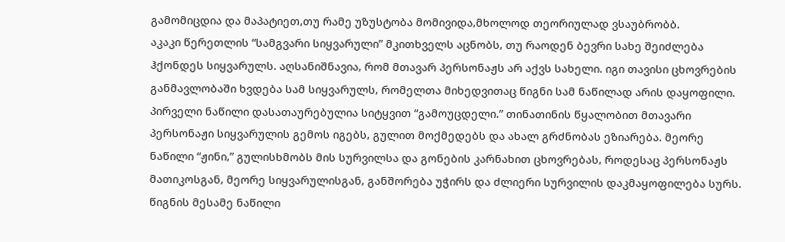გამომიცდია და მაპატიეთ,თუ რამე უზუსტობა მომივიდა,მხოლოდ თეორიულად ვსაუბრობბ.
აკაკი წერეთლის “სამგვარი სიყვარული” მკითხველს აცნობს, თუ რაოდენ ბევრი სახე შეიძლება ჰქონდეს სიყვარულს. აღსანიშნავია, რომ მთავარ პერსონაჟს არ აქვს სახელი. იგი თავისი ცხოვრების განმავლობაში ხვდება სამ სიყვარულს, რომელთა მიხედვითაც წიგნი სამ ნაწილად არის დაყოფილი. პირველი ნაწილი დასათაურებულია სიტყვით “გამოუცდელი.” თინათინის წყალობით მთავარი პერსონაჟი სიყვარულის გემოს იგებს, გულით მოქმედებს და ახალ გრძნობას ეზიარება. მეორე ნაწილი “ჟინი,” გულისხმობს მის სურვილსა და გონების კარნახით ცხოვრებას, როდესაც პერსონაჟს მათიკოსგან, მეორე სიყვარულისგან, განშორება უჭირს და ძლიერი სურვილის დაკმაყოფილება სურს. წიგნის მესამე ნაწილი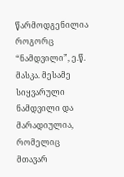წარმოდგენილია როგორც “ნამდვილი”, ე.წ. მასკა. მესამე სიყვარული ნამდვილი და მარადიულია, რომელიც მთავარ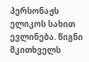პერსონაჟს ელიკოს სახით ევლინება. წიგნი მკითხველს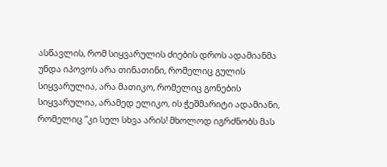ასწავლის, რომ სიყვარულის ძიების დროს ადამიანმა უნდა იპოვოს არა თინათინი, რომელიც გულის სიყვარულია, არა მათიკო, რომელიც გონების სიყვარულია, არამედ ელიკო, ის ჭეშმარიტი ადამიანი, რომელიც “კი სულ სხვა არის! მხოლოდ იგრძნობს მას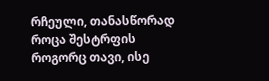რჩეული, თანასწორად როცა შესტრფის როგორც თავი, ისე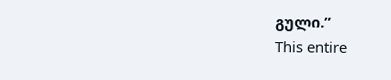გული.”
This entire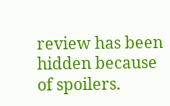review has been hidden because of spoilers.